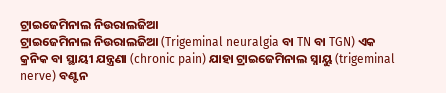ଟ୍ରାଇଜେମିନାଲ ନିଉରାଲଜିଆ
ଟ୍ରାଇଜେମିନାଲ ନିଉରାଲଜିଆ (Trigeminal neuralgia ବା TN ବା TGN) ଏକ କ୍ରନିକ ବା ସ୍ଥାୟୀ ଯନ୍ତ୍ରଣା (chronic pain) ଯାହା ଟ୍ରାଇଜେମିନାଲ ସ୍ନାୟୁ (trigeminal nerve) ବଣ୍ଟନ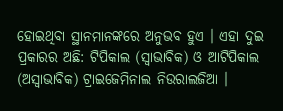ହୋଇଥିବା ସ୍ଥାନମାନଙ୍କରେ ଅନୁଭବ ହୁଏ । ଏହା ଦୁଇ ପ୍ରକାରର ଅଛି: ଟିପିକାଲ (ସ୍ୱାଭାବିକ) ଓ ଆଟିପିକାଲ (ଅସ୍ୱାଭାବିକ) ଟ୍ରାଇଜେମିନାଲ ନିଉରାଲଜିଆ ।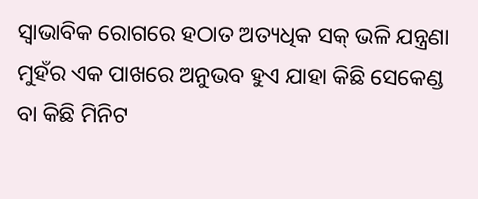ସ୍ୱାଭାବିକ ରୋଗରେ ହଠାତ ଅତ୍ୟଧିକ ସକ୍ ଭଳି ଯନ୍ତ୍ରଣା ମୁହଁର ଏକ ପାଖରେ ଅନୁଭବ ହୁଏ ଯାହା କିଛି ସେକେଣ୍ଡ ବା କିଛି ମିନିଟ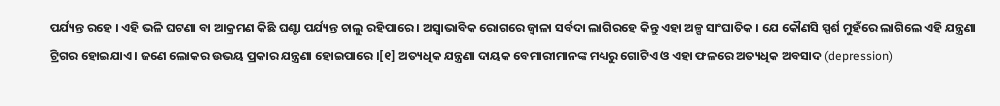ପର୍ଯ୍ୟନ୍ତ ରହେ । ଏହି ଭଳି ଘଟଣା ବା ଆକ୍ରମଣ କିଛି ଘଣ୍ଟା ପର୍ଯ୍ୟନ୍ତ ଚାଲୁ ରହିପାରେ । ଅସ୍ୱାଭାବିକ ରୋଗରେ ଜ୍ୱାଳା ସର୍ବଦା ଲାଗିରହେ କିନ୍ତୁ ଏହା ଅଳ୍ପ ସାଂଘାତିକ । ଯେ କୌଣସି ସ୍ପର୍ଶ ମୁହଁରେ ଲାଗିଲେ ଏହି ଯନ୍ତ୍ରଣା ଟ୍ରିଗର ହୋଇଯାଏ । ଜଣେ ଲୋକର ଉଭୟ ପ୍ରକାର ଯନ୍ତ୍ରଣା ହୋଇପାରେ ।[୧] ଅତ୍ୟଧିକ ଯନ୍ତ୍ରଣା ଦାୟକ ବେମାରୀମାନଙ୍କ ମଧ୍ୟରୁ ଗୋଟିଏ ଓ ଏହା ଫଳରେ ଅତ୍ୟଧିକ ଅବସାଦ (depression)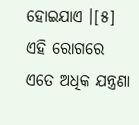ହୋଇଯାଏ ।[୫] ଏହି ରୋଗରେ ଏତେ ଅଧିକ ଯନ୍ତ୍ରଣା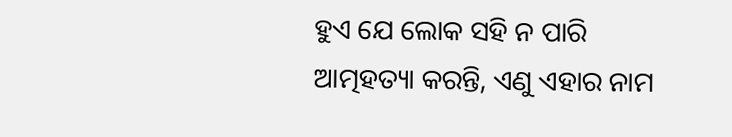ହୁଏ ଯେ ଲୋକ ସହି ନ ପାରି ଆତ୍ମହତ୍ୟା କରନ୍ତି, ଏଣୁ ଏହାର ନାମ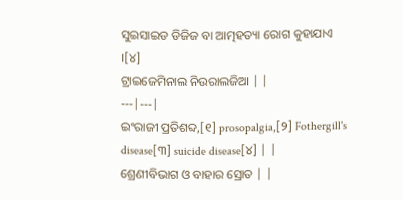ସୁଇସାଇଡ ଡିଜିଜ ବା ଆତ୍ମହତ୍ୟା ରୋଗ କୁହାଯାଏ ।[୪]
ଟ୍ରାଇଜେମିନାଲ ନିଉରାଲଜିଆ | |
---|---|
ଇଂରାଜୀ ପ୍ରତିଶବ୍ଦ,[୧] prosopalgia,[୨] Fothergill's disease[୩] suicide disease[୪] | |
ଶ୍ରେଣୀବିଭାଗ ଓ ବାହାର ସ୍ରୋତ | |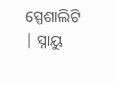ସ୍ପେଶାଲିଟି | ସ୍ନାୟୁ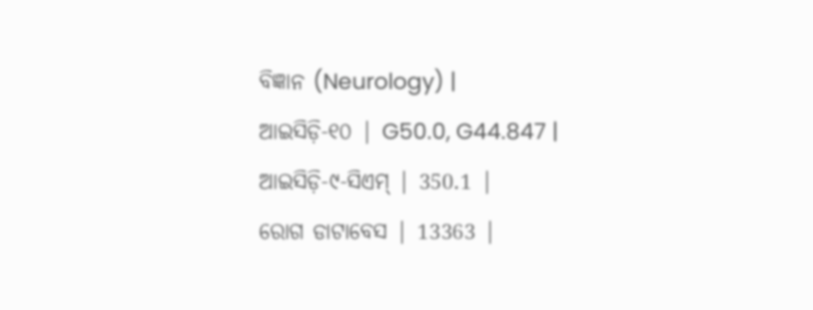ବିଜ୍ଞାନ (Neurology) |
ଆଇସିଡ଼ି-୧୦ | G50.0, G44.847 |
ଆଇସିଡ଼ି-୯-ସିଏମ୍ | 350.1 |
ରୋଗ ଡାଟାବେସ | 13363 |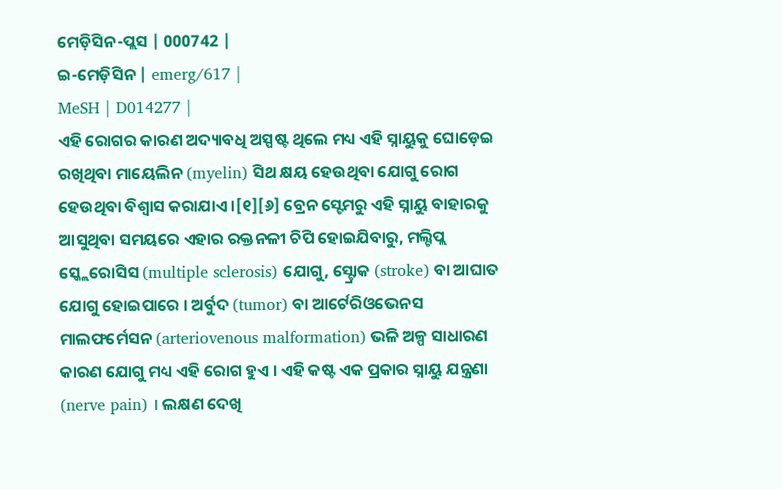ମେଡ଼ିସିନ-ପ୍ଲସ | 000742 |
ଇ-ମେଡ଼ିସିନ | emerg/617 |
MeSH | D014277 |
ଏହି ରୋଗର କାରଣ ଅଦ୍ୟାବଧି ଅସ୍ପଷ୍ଟ ଥିଲେ ମଧ୍ୟ ଏହି ସ୍ନାୟୁକୁ ଘୋଡ଼େଇ ରଖିଥିବା ମାୟେଲିନ (myelin) ସିଥ କ୍ଷୟ ହେଉଥିବା ଯୋଗୁ ରୋଗ ହେଉଥିବା ବିଶ୍ୱାସ କରାଯାଏ ।[୧][୬] ବ୍ରେନ ସ୍ଟେମରୁ ଏହି ସ୍ନାୟୁ ବାହାରକୁ ଆସୁଥିବା ସମୟରେ ଏହାର ରକ୍ତନଳୀ ଚିପି ହୋଇଯିବାରୁ, ମଲ୍ଟିପ୍ଲ ସ୍କ୍ଲେରୋସିସ (multiple sclerosis) ଯୋଗୁ, ସ୍ଟ୍ରୋକ (stroke) ବା ଆଘାତ ଯୋଗୁ ହୋଇପାରେ । ଅର୍ବୁଦ (tumor) ବା ଆର୍ଟେରିଓଭେନସ ମାଲଫର୍ମେସନ (arteriovenous malformation) ଭଳି ଅଳ୍ପ ସାଧାରଣ କାରଣ ଯୋଗୁ ମଧ୍ୟ ଏହି ରୋଗ ହୁଏ । ଏହି କଷ୍ଟ ଏକ ପ୍ରକାର ସ୍ନାୟୁ ଯନ୍ତ୍ରଣା (nerve pain) । ଲକ୍ଷଣ ଦେଖି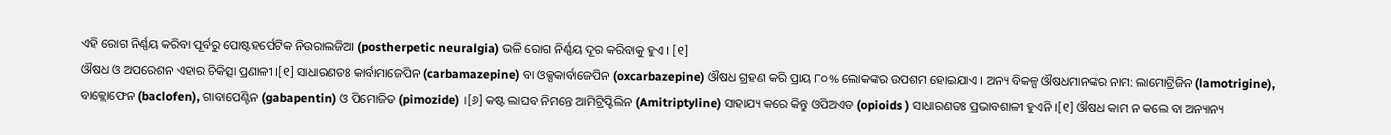ଏହି ରୋଗ ନିର୍ଣ୍ଣୟ କରିବା ପୂର୍ବରୁ ପୋଷ୍ଟହର୍ପେଟିକ ନିଉରାଲଜିଆ (postherpetic neuralgia) ଭଳି ରୋଗ ନିର୍ଣ୍ଣୟ ଦୂର କରିବାକୁ ହୁଏ । [୧]
ଔଷଧ ଓ ଅପରେଶନ ଏହାର ଚିକିତ୍ସା ପ୍ରଣାଳୀ ।[୧] ସାଧାରଣତଃ କାର୍ବାମାଜେପିନ (carbamazepine) ବା ଓକ୍ସକାର୍ବାଜେପିନ (oxcarbazepine) ଔଷଧ ଗ୍ରହଣ କରି ପ୍ରାୟ ୮୦% ଲୋକଙ୍କର ଉପଶମ ହୋଇଯାଏ । ଅନ୍ୟ ବିକଳ୍ପ ଔଷଧମାନଙ୍କର ନାମ: ଲାମୋଟ୍ରିଜିନ (lamotrigine), ବାକ୍ଲୋଫେନ (baclofen), ଗାବାପେଣ୍ଟିନ (gabapentin) ଓ ପିମୋଜିଡ (pimozide) ।[୬] କଷ୍ଟ ଲାଘବ ନିମନ୍ତେ ଆମିଟ୍ରିପ୍ଟିଲିନ (Amitriptyline) ସାହାଯ୍ୟ କରେ କିନ୍ତୁ ଓପିଅଏଡ (opioids ) ସାଧାରଣତଃ ପ୍ରଭାବଶାଳୀ ହୁଏନି ।[୧] ଔଷଧ କାମ ନ କଲେ ବା ଅନ୍ୟାନ୍ୟ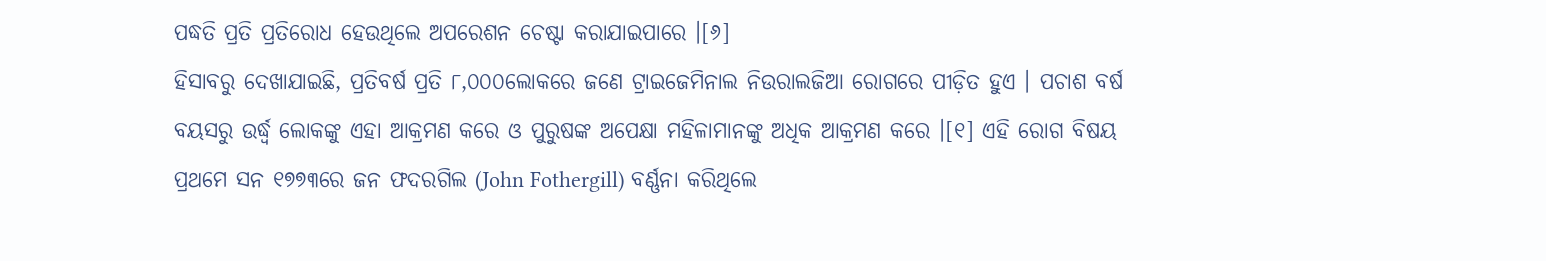ପଦ୍ଧତି ପ୍ରତି ପ୍ରତିରୋଧ ହେଉଥିଲେ ଅପରେଶନ ଚେଷ୍ଟା କରାଯାଇପାରେ ।[୬]
ହିସାବରୁ ଦେଖାଯାଇଛି, ପ୍ରତିବର୍ଷ ପ୍ରତି ୮,୦୦୦ଲୋକରେ ଜଣେ ଟ୍ରାଇଜେମିନାଲ ନିଉରାଲଜିଆ ରୋଗରେ ପୀଡ଼ିତ ହୁଏ । ପଚାଶ ବର୍ଷ ବୟସରୁ ଉର୍ଦ୍ଧ୍ୱ ଲୋକଙ୍କୁ ଏହା ଆକ୍ରମଣ କରେ ଓ ପୁରୁଷଙ୍କ ଅପେକ୍ଷା ମହିଳାମାନଙ୍କୁ ଅଧିକ ଆକ୍ରମଣ କରେ ।[୧] ଏହି ରୋଗ ବିଷୟ ପ୍ରଥମେ ସନ ୧୭୭୩ରେ ଜନ ଫଦରଗିଲ (John Fothergill) ବର୍ଣ୍ଣନା କରିଥିଲେ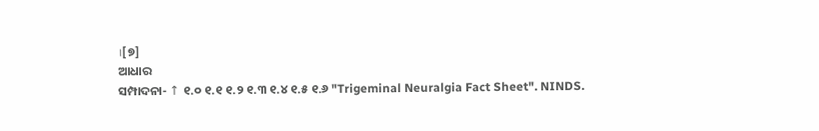।[୭]
ଆଧାର
ସମ୍ପାଦନା- ↑ ୧.୦ ୧.୧ ୧.୨ ୧.୩ ୧.୪ ୧.୫ ୧.୬ "Trigeminal Neuralgia Fact Sheet". NINDS.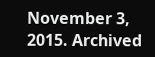November 3, 2015. Archived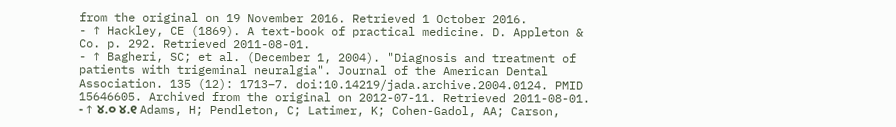from the original on 19 November 2016. Retrieved 1 October 2016.
- ↑ Hackley, CE (1869). A text-book of practical medicine. D. Appleton & Co. p. 292. Retrieved 2011-08-01.
- ↑ Bagheri, SC; et al. (December 1, 2004). "Diagnosis and treatment of patients with trigeminal neuralgia". Journal of the American Dental Association. 135 (12): 1713–7. doi:10.14219/jada.archive.2004.0124. PMID 15646605. Archived from the original on 2012-07-11. Retrieved 2011-08-01.
- ↑ ୪.୦ ୪.୧ Adams, H; Pendleton, C; Latimer, K; Cohen-Gadol, AA; Carson,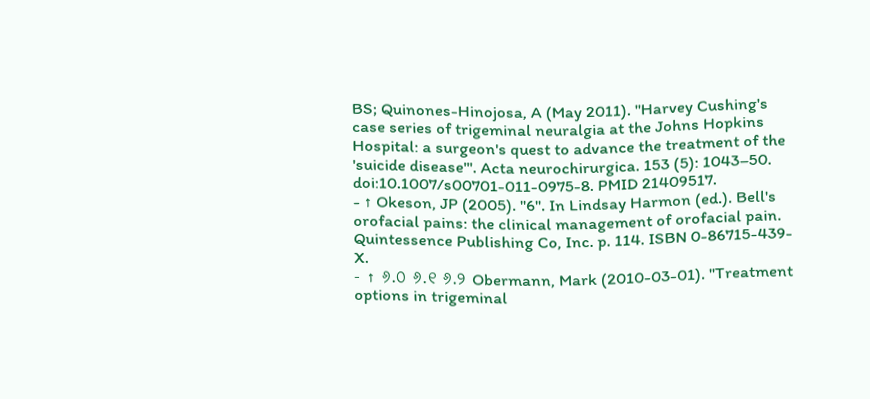BS; Quinones-Hinojosa, A (May 2011). "Harvey Cushing's case series of trigeminal neuralgia at the Johns Hopkins Hospital: a surgeon's quest to advance the treatment of the 'suicide disease'". Acta neurochirurgica. 153 (5): 1043–50. doi:10.1007/s00701-011-0975-8. PMID 21409517.
- ↑ Okeson, JP (2005). "6". In Lindsay Harmon (ed.). Bell's orofacial pains: the clinical management of orofacial pain. Quintessence Publishing Co, Inc. p. 114. ISBN 0-86715-439-X.
- ↑ ୬.୦ ୬.୧ ୬.୨ Obermann, Mark (2010-03-01). "Treatment options in trigeminal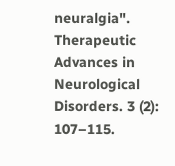neuralgia". Therapeutic Advances in Neurological Disorders. 3 (2): 107–115.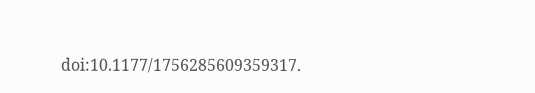doi:10.1177/1756285609359317.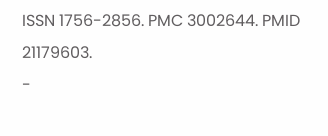ISSN 1756-2856. PMC 3002644. PMID 21179603.
-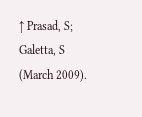↑ Prasad, S; Galetta, S (March 2009).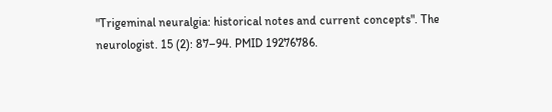"Trigeminal neuralgia: historical notes and current concepts". The neurologist. 15 (2): 87–94. PMID 19276786.